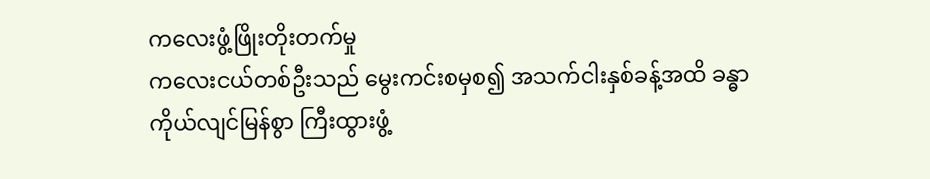ကလေးဖွံ့ဖြိုးတိုးတက်မှု
ကလေးငယ်တစ်ဦးသည် မွေးကင်းစမှစ၍ အသက်ငါးနှစ်ခန့်အထိ ခန္ဓာကိုယ်လျင်မြန်စွာ ကြီးထွားဖွံ့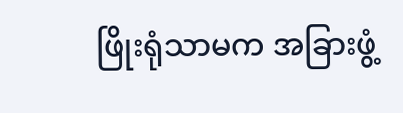ဖြိုးရုံသာမက အခြားဖွံ့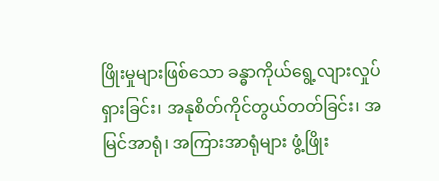ဖြိုးမှုများဖြစ်သော ခန္ဓာကိုယ်ရွေ့လျားလှုပ်ရှားခြင်း၊ အနုစိတ်ကိုင်တွယ်တတ်ခြင်း၊ အမြင်အာရုံ၊ အကြားအာရုံများ ဖွံ့ဖြိုး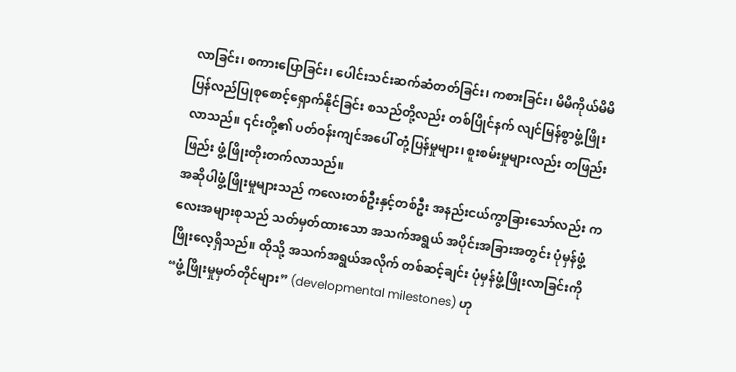လာခြင်း၊ စကားပြောခြင်း၊ ပေါင်းသင်းဆက်ဆံတတ်ခြင်း၊ ကစားခြင်း၊ မိမိကိုယ်မိမိ ပြန်လည်ပြုစုစောင့်ရှောက်နိုင်ခြင်း စသည်တို့လည်း တစ်ပြိုင်နက် လျင်မြန်စွာဖွံ့ဖြိုးလာသည်။ ၎င်းတို့၏ ပတ်ဝန်းကျင်အပေါ် တုံ့ပြန်မှုများ၊ စူးစမ်းမှုများလည်း တဖြည်းဖြည်း ဖွံ့ဖြိုးတိုးတက်လာသည်။
အဆိုပါဖွံ့ဖြိုးမှုများသည် ကလေးတစ်ဦးနှင့်တစ်ဦး အနည်းငယ်ကွာခြားသော်လည်း ကလေးအများစုသည် သတ်မှတ်ထားသော အသက်အရွယ် အပိုင်းအခြားအတွင်း ပုံမှန်ဖွံ့ဖြိုးလေ့ရှိသည်။ ထိုသို့ အသက်အရွယ်အလိုက် တစ်ဆင့်ချင်း ပုံမှန်ဖွံ့ဖြိုးလာခြင်းကို “ဖွံ့ဖြိုးမှုမှတ်တိုင်များ” (developmental milestones) ဟု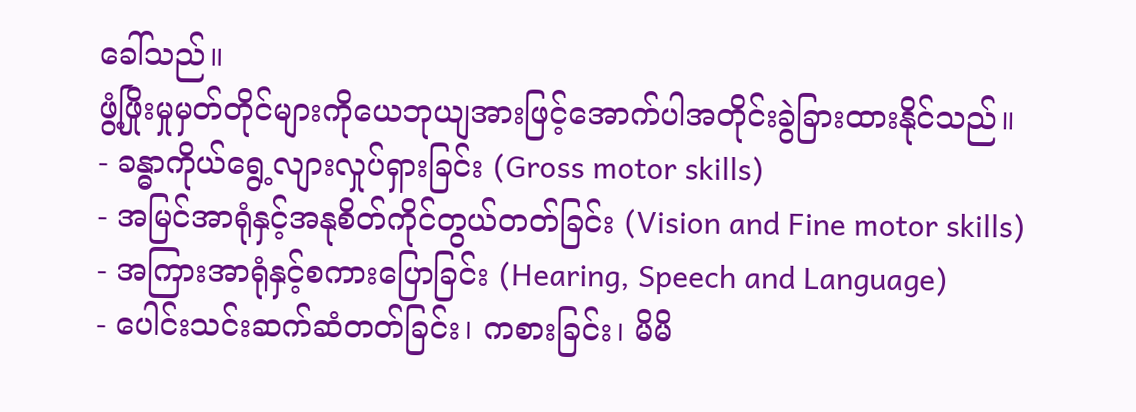ခေါ်သည်။
ဖွံ့ဖြိုးမှုမှတ်တိုင်များကိုယေဘုယျအားဖြင့်အောက်ပါအတိုင်းခွဲခြားထားနိုင်သည်။
- ခန္ဓာကိုယ်ရွေ့လျားလှုပ်ရှားခြင်း (Gross motor skills)
- အမြင်အာရုံနှင့်အနုစိတ်ကိုင်တွယ်တတ်ခြင်း (Vision and Fine motor skills)
- အကြားအာရုံနှင့်စကားပြောခြင်း (Hearing, Speech and Language)
- ပေါင်းသင်းဆက်ဆံတတ်ခြင်း၊ ကစားခြင်း၊ မိမိ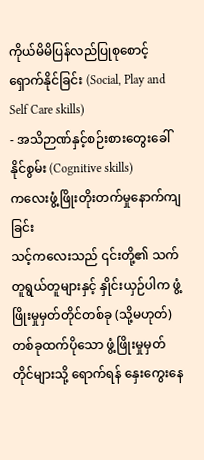ကိုယ်မိမိပြန်လည်ပြုစုစောင့်ရှောက်နိုင်ခြင်း (Social, Play and Self Care skills)
- အသိဉာဏ်နှင့်စဉ်းစားတွေးခေါ်နိုင်စွမ်း (Cognitive skills)
ကလေးဖွံ့ဖြိုးတိုးတက်မှုနောက်ကျခြင်း
သင့်ကလေးသည် ၎င်းတို့၏ သက်တူရွယ်တူများနှင့် နှိုင်းယှဉ်ပါက ဖွံ့ဖြိုးမှုမှတ်တိုင်တစ်ခု (သို့မဟုတ်) တစ်ခုထက်ပိုသော ဖွံ့ဖြိုးမှုမှတ်တိုင်များသို့ ရောက်ရန် နှေးကွေးနေ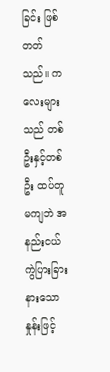ခြင်း ဖြစ်တတ်သည်။ ကလေးများသည် တစ်ဦးနှင့်တစ်ဦး ထပ်တူမကျဘဲ အနည်းငယ် ကွဲပြားခြားနားသောနှုန်းဖြင့်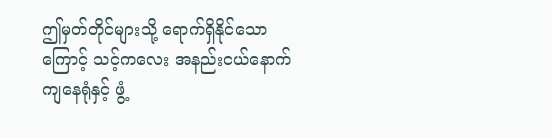ဤမှတ်တိုင်များသို့ ရောက်ရှိနိုင်သောကြောင့် သင့်ကလေး အနည်းငယ်နောက်ကျနေရုံနှင့် ဖွံ့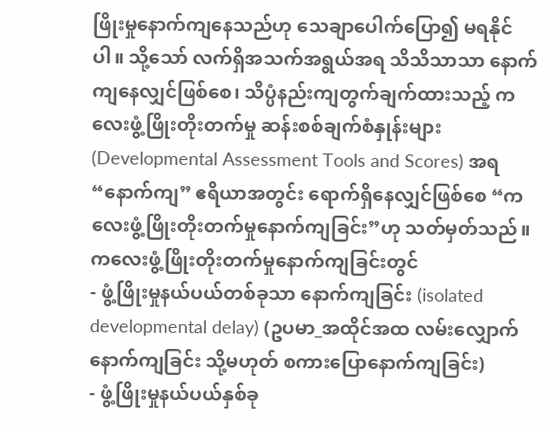ဖြိုးမှုနောက်ကျနေသည်ဟု သေချာပေါက်ပြော၍ မရနိုင်ပါ။ သို့သော် လက်ရှိအသက်အရွယ်အရ သိသိသာသာ နောက်ကျနေလျှင်ဖြစ်စေ၊ သိပ္ပံနည်းကျတွက်ချက်ထားသည့် ကလေးဖွံ့ဖြိုးတိုးတက်မှု ဆန်းစစ်ချက်စံနှုန်းများ (Developmental Assessment Tools and Scores) အရ “နောက်ကျ” ဧရိယာအတွင်း ရောက်ရှိနေလျှင်ဖြစ်စေ “ကလေးဖွံ့ဖြိုးတိုးတက်မှုနောက်ကျခြင်း”ဟု သတ်မှတ်သည်။
ကလေးဖွံ့ဖြိုးတိုးတက်မှုနောက်ကျခြင်းတွင်
- ဖွံ့ဖြိုးမှုနယ်ပယ်တစ်ခုသာ နောက်ကျခြင်း (isolated developmental delay) (ဥပမာ_အထိုင်အထ လမ်းလျှောက်နောက်ကျခြင်း သို့မဟုတ် စကားပြောနောက်ကျခြင်း)
- ဖွံ့ဖြိုးမှုနယ်ပယ်နှစ်ခု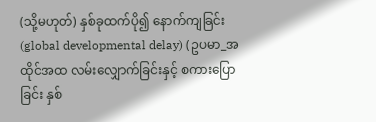(သို့မဟုတ်) နှစ်ခုထက်ပို၍ နောက်ကျခြင်း (global developmental delay) (ဥပမာ_အထိုင်အထ လမ်းလျှောက်ခြင်းနှင့် စကားပြောခြင်း နှစ်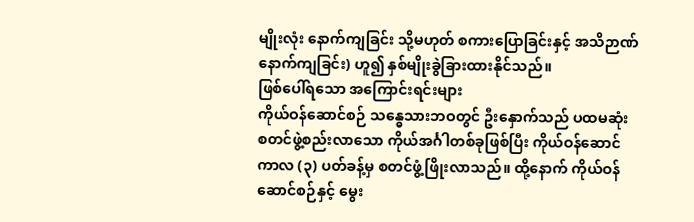မျိုးလုံး နောက်ကျခြင်း သို့မဟုတ် စကားပြောခြင်းနှင့် အသိဉာဏ် နောက်ကျခြင်း) ဟူ၍ နှစ်မျိုးခွဲခြားထားနိုင်သည်။
ဖြစ်ပေါ်ရသော အကြောင်းရင်းများ
ကိုယ်ဝန်ဆောင်စဉ် သန္ဓေသားဘဝတွင် ဦးနှောက်သည် ပထမဆုံး စတင်ဖွဲ့စည်းလာသော ကိုယ်အင်္ဂါတစ်ခုဖြစ်ပြီး ကိုယ်ဝန်ဆောင်ကာလ (၃) ပတ်ခန့်မှ စတင်ဖွံ့ဖြိုးလာသည်။ ထို့နောက် ကိုယ်ဝန်ဆောင်စဉ်နှင့် မွေး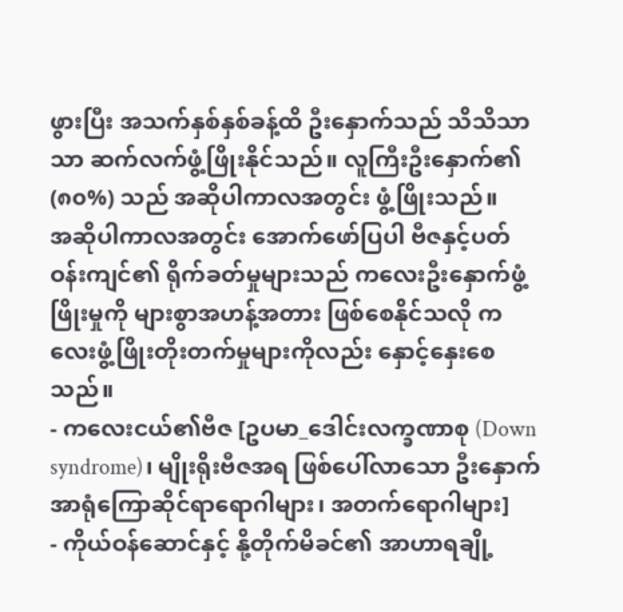ဖွားပြီး အသက်နှစ်နှစ်ခန့်ထိ ဦးနှောက်သည် သိသိသာသာ ဆက်လက်ဖွံ့ဖြိုးနိုင်သည်။ လူကြီးဦးနှောက်၏ (၈၀%) သည် အဆိုပါကာလအတွင်း ဖွံ့ဖြိုးသည်။
အဆိုပါကာလအတွင်း အောက်ဖော်ပြပါ ဗီဇနှင့်ပတ်ဝန်းကျင်၏ ရိုက်ခတ်မှုများသည် ကလေးဦးနှောက်ဖွံ့ဖြိုးမှုကို များစွာအဟန့်အတား ဖြစ်စေနိုင်သလို ကလေးဖွံ့ဖြိုးတိုးတက်မှုများကိုလည်း နှောင့်နှေးစေသည်။
- ကလေးငယ်၏ဗီဇ [ဥပမာ_ဒေါင်းလက္ခဏာစု (Down syndrome)၊ မျိုးရိုးဗီဇအရ ဖြစ်ပေါ်လာသော ဦးနှောက်အာရုံကြောဆိုင်ရာရောဂါများ၊ အတက်ရောဂါများ]
- ကိုယ်ဝန်ဆောင်နှင့် နို့တိုက်မိခင်၏ အာဟာရချို့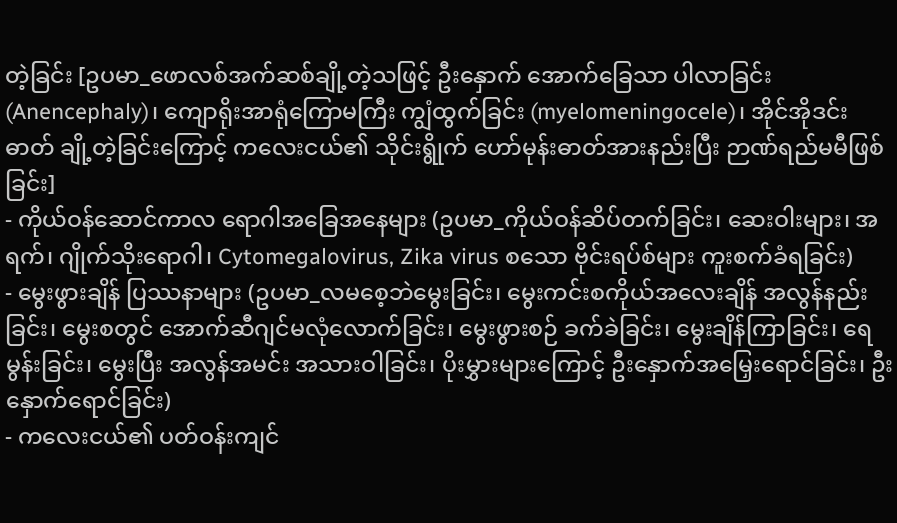တဲ့ခြင်း [ဥပမာ_ဖောလစ်အက်ဆစ်ချို့တဲ့သဖြင့် ဦးနှောက် အောက်ခြေသာ ပါလာခြင်း (Anencephaly)၊ ကျောရိုးအာရုံကြောမကြီး ကျွံထွက်ခြင်း (myelomeningocele)၊ အိုင်အိုဒင်းဓာတ် ချို့တဲ့ခြင်းကြောင့် ကလေးငယ်၏ သိုင်းရွိုက် ဟော်မုန်းဓာတ်အားနည်းပြီး ဉာဏ်ရည်မမီဖြစ်ခြင်း]
- ကိုယ်ဝန်ဆောင်ကာလ ရောဂါအခြေအနေများ (ဥပမာ_ကိုယ်ဝန်ဆိပ်တက်ခြင်း၊ ဆေးဝါးများ၊ အရက်၊ ဂျိုက်သိုးရောဂါ၊ Cytomegalovirus, Zika virus စသော ဗိုင်းရပ်စ်များ ကူးစက်ခံရခြင်း)
- မွေးဖွားချိန် ပြဿနာများ (ဥပမာ_လမစေ့ဘဲမွေးခြင်း၊ မွေးကင်းစကိုယ်အလေးချိန် အလွန်နည်းခြင်း၊ မွေးစတွင် အောက်ဆီဂျင်မလုံလောက်ခြင်း၊ မွေးဖွားစဉ် ခက်ခဲခြင်း၊ မွေးချိန်ကြာခြင်း၊ ရေမွန်းခြင်း၊ မွေးပြီး အလွန်အမင်း အသားဝါခြင်း၊ ပိုးမွှားများကြောင့် ဦးနှောက်အမြှေးရောင်ခြင်း၊ ဦးနှောက်ရောင်ခြင်း)
- ကလေးငယ်၏ ပတ်ဝန်းကျင်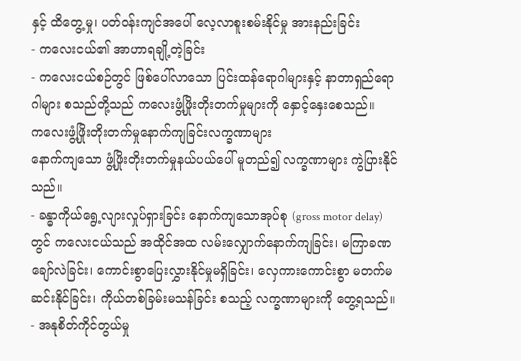နှင့် ထိတွေ့မှု၊ ပတ်ဝန်းကျင်အပေါ် လေ့လာစူးစမ်းနိုင်မှု အားနည်းခြင်း
- ကလေးငယ်၏ အာဟာရချို့တဲ့ခြင်း
- ကလေးငယ်စဉ်တွင် ဖြစ်ပေါ်လာသော ပြင်းထန်ရောဂါများနှင့် နာတာရှည်ရောဂါများ စသည်တို့သည် ကလေးဖွံ့ဖြိုးတိုးတက်မှုများကို နှောင့်နှေးစေသည်။
ကလေးဖွံ့ဖြိုးတိုးတက်မှုနောက်ကျခြင်းလက္ခဏာများ
နောက်ကျသော ဖွံ့ဖြိုးတိုးတက်မှုနယ်ပယ်ပေါ် မူတည်၍ လက္ခဏာများ ကွဲပြားနိုင်သည်။
- ခန္ဓာကိုယ်ရွေ့လျားလှုပ်ရှားခြင်း နောက်ကျသောအုပ်စု (gross motor delay) တွင် ကလေးငယ်သည် အထိုင်အထ လမ်းလျှောက်နောက်ကျခြင်း၊ မကြာခဏချော်လဲခြင်း၊ ကောင်းစွာပြေးလွှားနိုင်မှုမရှိခြင်း၊ လှေကားကောင်းစွာ မတက်မဆင်းနိုင်ခြင်း၊ ကိုယ်တစ်ခြမ်းမသန်ခြင်း စသည့် လက္ခဏာများကို တွေ့ရသည်။
- အနုစိတ်ကိုင်တွယ်မှု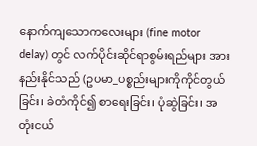နောက်ကျသောကလေးများ (fine motor delay) တွင် လက်ပိုင်းဆိုင်ရာစွမ်းရည်များ အားနည်းနိုင်သည် (ဥပမာ_ပစ္စည်းများကိုကိုင်တွယ်ခြင်း၊ ခဲတံကိုင်၍ စာရေးခြင်း၊ ပုံဆွဲခြင်း၊ အတုံးငယ်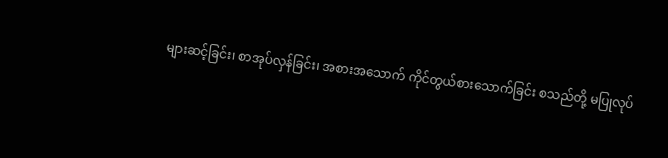များဆင့်ခြင်း၊ စာအုပ်လှန်ခြင်း၊ အစားအသောက် ကိုင်တွယ်စားသောက်ခြင်း စသည်တို့ မပြုလုပ်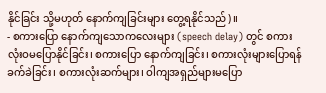နိုင်ခြင်း သို့မဟုတ် နောက်ကျခြင်းများ တွေ့ရနိုင်သည်)။
- စကားပြော နောက်ကျသောကလေးများ (speech delay) တွင် စကား လုံးဝမပြောနိုင်ခြင်း၊ စကားပြော နောက်ကျခြင်း၊ စကားလုံးများပြောရန် ခက်ခဲခြင်း၊ စကားလုံးဆက်များ၊ ဝါကျအရှည်များမပြော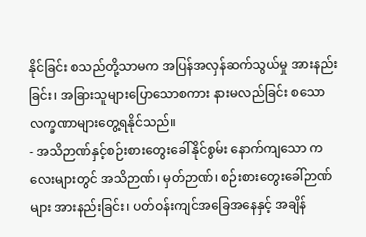နိုင်ခြင်း စသည်တို့သာမက အပြန်အလှန်ဆက်သွယ်မှု အားနည်းခြင်း၊ အခြားသူများပြောသောစကား နားမလည်ခြင်း စသော လက္ခဏာများတွေ့ရနိုင်သည်။
- အသိဉာဏ်နှင့်စဉ်းစားတွေးခေါ်နိုင်စွမ်း နောက်ကျသော ကလေးများတွင် အသိဉာဏ်၊ မှတ်ဉာဏ်၊ စဉ်းစားတွေးခေါ်ဉာဏ်များ အားနည်းခြင်း၊ ပတ်ဝန်းကျင်အခြေအနေနှင့် အချိန်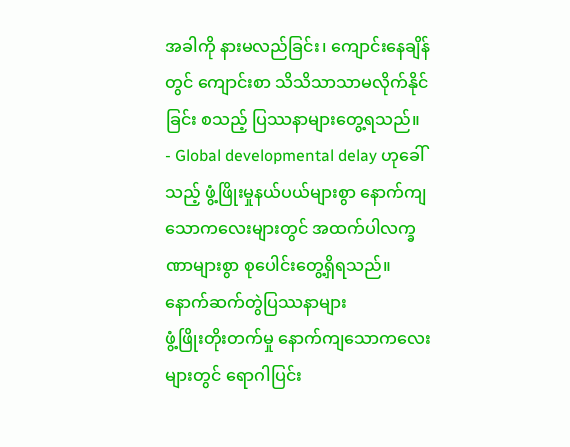အခါကို နားမလည်ခြင်း၊ ကျောင်းနေချိန်တွင် ကျောင်းစာ သိသိသာသာမလိုက်နိုင်ခြင်း စသည့် ပြဿနာများတွေ့ရသည်။
- Global developmental delay ဟုခေါ်သည့် ဖွံ့ဖြိုးမှုနယ်ပယ်များစွာ နောက်ကျသောကလေးများတွင် အထက်ပါလက္ခဏာများစွာ စုပေါင်းတွေ့ရှိရသည်။
နောက်ဆက်တွဲပြဿနာများ
ဖွံ့ဖြိုးတိုးတက်မှု နောက်ကျသောကလေးများတွင် ရောဂါပြင်း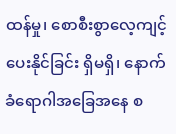ထန်မှု၊ စောစီးစွာလေ့ကျင့်ပေးနိုင်ခြင်း ရှိမရှိ၊ နောက်ခံရောဂါအခြေအနေ စ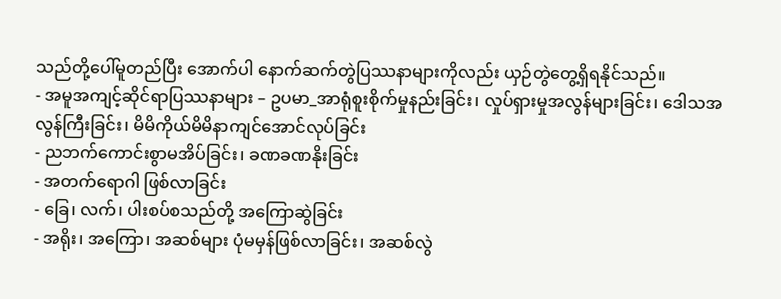သည်တို့ပေါ်မူတည်ပြီး အောက်ပါ နောက်ဆက်တွဲပြဿနာများကိုလည်း ယှဉ်တွဲတွေ့ရှိရနိုင်သည်။
- အမူအကျင့်ဆိုင်ရာပြဿနာများ – ဥပမာ_အာရုံစူးစိုက်မှုနည်းခြင်း၊ လှုပ်ရှားမှုအလွန်များခြင်း၊ ဒေါသအလွန်ကြီးခြင်း၊ မိမိကိုယ်မိမိနာကျင်အောင်လုပ်ခြင်း
- ညဘက်ကောင်းစွာမအိပ်ခြင်း၊ ခဏခဏနိုးခြင်း
- အတက်ရောဂါ ဖြစ်လာခြင်း
- ခြေ၊ လက်၊ ပါးစပ်စသည်တို့ အကြောဆွဲခြင်း
- အရိုး၊ အကြော၊ အဆစ်များ ပုံမမှန်ဖြစ်လာခြင်း၊ အဆစ်လွဲ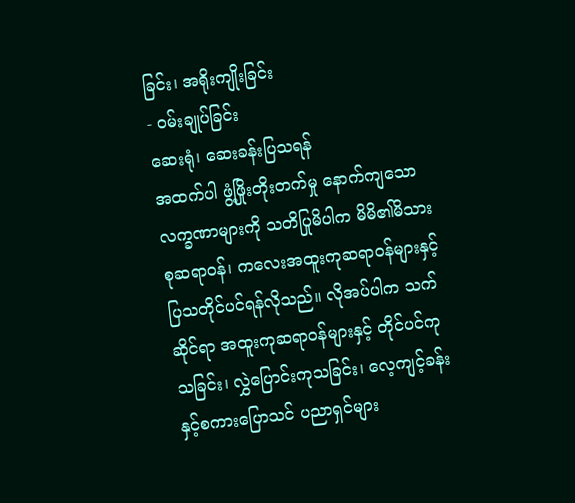ခြင်း၊ အရိုးကျိုးခြင်း
- ဝမ်းချုပ်ခြင်း
ဆေးရုံ၊ ဆေးခန်းပြသရန်
အထက်ပါ ဖွံ့ဖြိုးတိုးတက်မှု နောက်ကျသော လက္ခဏာများကို သတိပြုမိပါက မိမိ၏မိသားစုဆရာဝန်၊ ကလေးအထူးကုဆရာဝန်များနှင့် ပြသတိုင်ပင်ရန်လိုသည်။ လိုအပ်ပါက သက်ဆိုင်ရာ အထူးကုဆရာဝန်များနှင့် တိုင်ပင်ကုသခြင်း၊ လွှဲပြောင်းကုသခြင်း၊ လေ့ကျင့်ခန်းနှင့်စကားပြောသင် ပညာရှင်များ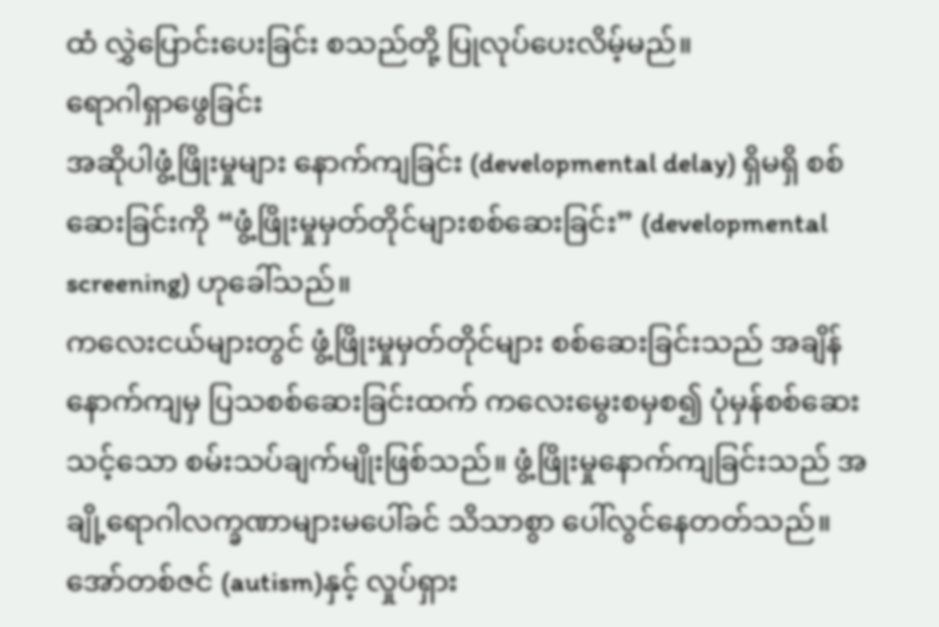ထံ လွှဲပြောင်းပေးခြင်း စသည်တို့ ပြုလုပ်ပေးလိမ့်မည်။
ရောဂါရှာဖွေခြင်း
အဆိုပါဖွံ့ဖြိုးမှုများ နောက်ကျခြင်း (developmental delay) ရှိမရှိ စစ်ဆေးခြင်းကို “ဖွံ့ဖြိုးမှုမှတ်တိုင်များစစ်ဆေးခြင်း” (developmental screening) ဟုခေါ်သည်။
ကလေးငယ်များတွင် ဖွံ့ဖြိုးမှုမှတ်တိုင်များ စစ်ဆေးခြင်းသည် အချိန်နောက်ကျမှ ပြသစစ်ဆေးခြင်းထက် ကလေးမွေးစမှစ၍ ပုံမှန်စစ်ဆေးသင့်သော စမ်းသပ်ချက်မျိုးဖြစ်သည်။ ဖွံ့ဖြိုးမှုနောက်ကျခြင်းသည် အချို့ရောဂါလက္ခဏာများမပေါ်ခင် သိသာစွာ ပေါ်လွင်နေတတ်သည်။ အော်တစ်ဇင် (autism)နှင့် လှုပ်ရှား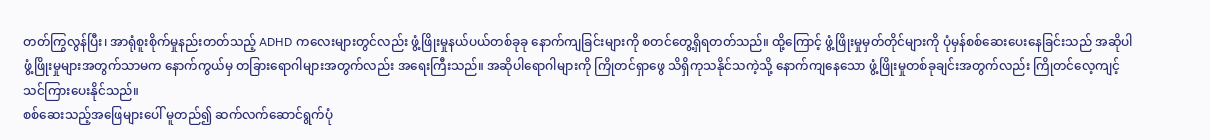တတ်ကြွလွန်ပြီး၊ အာရုံစူးစိုက်မှုနည်းတတ်သည့် ADHD ကလေးများတွင်လည်း ဖွံ့ဖြိုးမှုနယ်ပယ်တစ်ခုခု နောက်ကျခြင်းများကို စတင်တွေ့ရှိရတတ်သည်။ ထို့ကြောင့် ဖွံ့ဖြိုးမှုမှတ်တိုင်များကို ပုံမှန်စစ်ဆေးပေးနေခြင်းသည် အဆိုပါဖွံ့ဖြိုးမှုများအတွက်သာမက နောက်ကွယ်မှ တခြားရောဂါများအတွက်လည်း အရေးကြီးသည်။ အဆိုပါရောဂါများကို ကြိုတင်ရှာဖွေ သိရှိကုသနိုင်သကဲ့သို့ နောက်ကျနေသော ဖွံ့ဖြိုးမှုတစ်ခုချင်းအတွက်လည်း ကြိုတင်လေ့ကျင့် သင်ကြားပေးနိုင်သည်။
စစ်ဆေးသည့်အဖြေများပေါ် မူတည်၍ ဆက်လက်ဆောင်ရွက်ပုံ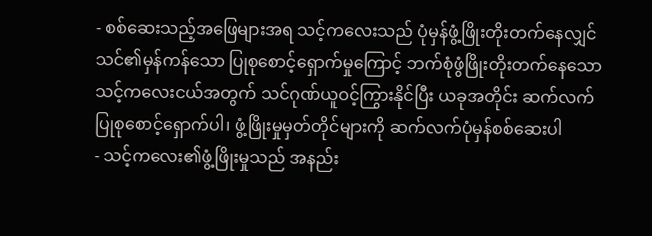- စစ်ဆေးသည့်အဖြေများအရ သင့်ကလေးသည် ပုံမှန်ဖွံ့ဖြိုးတိုးတက်နေလျှင် သင်၏မှန်ကန်သော ပြုစုစောင့်ရှောက်မှုကြောင့် ဘက်စုံဖွံဖြိုးတိုးတက်နေသော သင့်ကလေးငယ်အတွက် သင်ဂုဏ်ယူဝင့်ကြွားနိုင်ပြီး ယခုအတိုင်း ဆက်လက်ပြုစုစောင့်ရှောက်ပါ၊ ဖွံ့ဖြိုးမှုမှတ်တိုင်များကို ဆက်လက်ပုံမှန်စစ်ဆေးပါ
- သင့်ကလေး၏ဖွံ့ဖြိုးမှုသည် အနည်း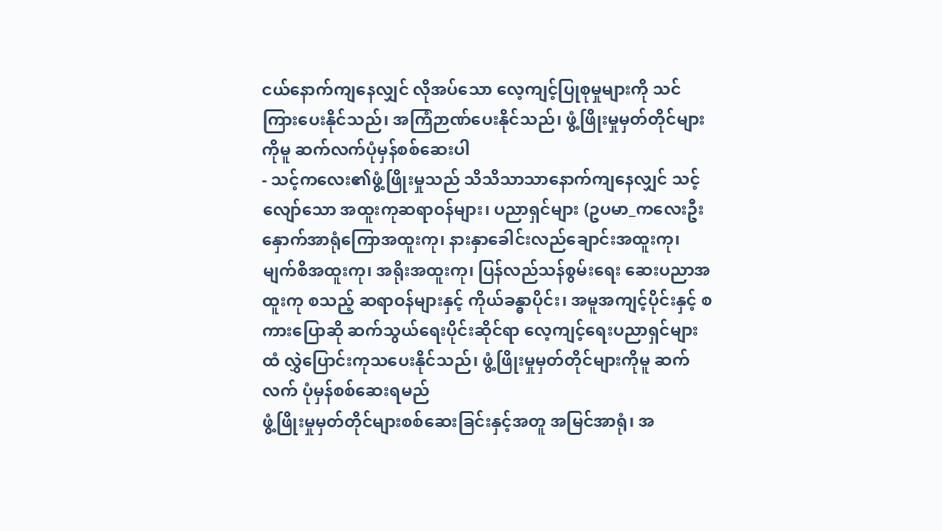ငယ်နောက်ကျနေလျှင် လိုအပ်သော လေ့ကျင့်ပြုစုမှုများကို သင်ကြားပေးနိုင်သည်၊ အကြံဉာဏ်ပေးနိုင်သည်၊ ဖွံ့ဖြိုးမှုမှတ်တိုင်များကိုမူ ဆက်လက်ပုံမှန်စစ်ဆေးပါ
- သင့်ကလေး၏ဖွံ့ဖြိုးမှုသည် သိသိသာသာနောက်ကျနေလျှင် သင့်လျော်သော အထူးကုဆရာဝန်များ၊ ပညာရှင်များ (ဥပမာ_ကလေးဦးနှောက်အာရုံကြောအထူးကု၊ နားနှာခေါင်းလည်ချောင်းအထူးကု၊ မျက်စိအထူးကု၊ အရိုးအထူးကု၊ ပြန်လည်သန်စွမ်းရေး ဆေးပညာအထူးကု စသည့် ဆရာဝန်များနှင့် ကိုယ်ခန္ဓာပိုင်း၊ အမူအကျင့်ပိုင်းနှင့် စကားပြောဆို ဆက်သွယ်ရေးပိုင်းဆိုင်ရာ လေ့ကျင့်ရေးပညာရှင်များထံ လွှဲပြောင်းကုသပေးနိုင်သည်၊ ဖွံ့ဖြိုးမှုမှတ်တိုင်များကိုမူ ဆက်လက် ပုံမှန်စစ်ဆေးရမည်
ဖွံ့ဖြိုးမှုမှတ်တိုင်များစစ်ဆေးခြင်းနှင့်အတူ အမြင်အာရုံ၊ အ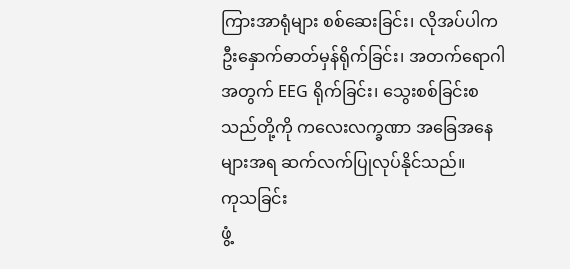ကြားအာရုံများ စစ်ဆေးခြင်း၊ လိုအပ်ပါက ဦးနှောက်ဓာတ်မှန်ရိုက်ခြင်း၊ အတက်ရောဂါအတွက် EEG ရိုက်ခြင်း၊ သွေးစစ်ခြင်းစသည်တို့ကို ကလေးလက္ခဏာ အခြေအနေများအရ ဆက်လက်ပြုလုပ်နိုင်သည်။
ကုသခြင်း
ဖွံ့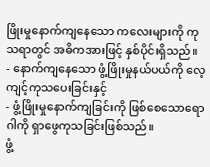ဖြိုးမှုနောက်ကျနေသော ကလေးများကို ကုသရာတွင် အဓိကအားဖြင့် နှစ်ပိုင်းရှိသည်။
- နောက်ကျနေသော ဖွံ့ဖြိုးမှုနယ်ပယ်ကို လေ့ကျင့်ကုသပေးခြင်းနှင့်
- ဖွံ့ဖြိုးမှုနောက်ကျခြင်းကို ဖြစ်စေသောရောဂါကို ရှာဖွေကုသခြင်းဖြစ်သည်။
ဖွံ့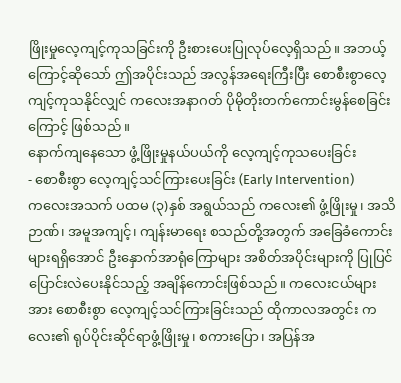ဖြိုးမှုလေ့ကျင့်ကုသခြင်းကို ဦးစားပေးပြုလုပ်လေ့ရှိသည်။ အဘယ့်ကြောင့်ဆိုသော် ဤအပိုင်းသည် အလွန်အရေးကြီးပြီး စောစီးစွာလေ့ကျင့်ကုသနိုင်လျှင် ကလေးအနာဂတ် ပိုမိုတိုးတက်ကောင်းမွန်စေခြင်းကြောင့် ဖြစ်သည်။
နောက်ကျနေသော ဖွံ့ဖြိုးမှုနယ်ပယ်ကို လေ့ကျင့်ကုသပေးခြင်း
- စောစီးစွာ လေ့ကျင့်သင်ကြားပေးခြင်း (Early Intervention)
ကလေးအသက် ပထမ (၃)နှစ် အရွယ်သည် ကလေး၏ ဖွံ့ဖြိုးမှု၊ အသိဉာဏ်၊ အမူအကျင့်၊ ကျန်းမာရေး စသည်တို့အတွက် အခြေခံကောင်းများရရှိအောင် ဦးနှောက်အာရုံကြောများ အစိတ်အပိုင်းများကို ပြုပြင်ပြောင်းလဲပေးနိုင်သည့် အချိန်ကောင်းဖြစ်သည်။ ကလေးငယ်များအား စောစီးစွာ လေ့ကျင့်သင်ကြားခြင်းသည် ထိုကာလအတွင်း ကလေး၏ ရုပ်ပိုင်းဆိုင်ရာဖွံ့ဖြိုးမှု၊ စကားပြော၊ အပြန်အ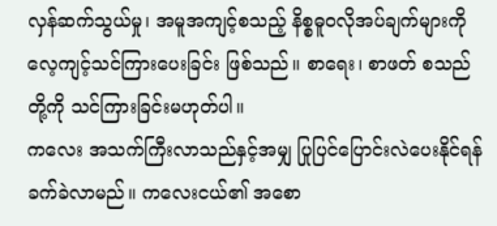လှန်ဆက်သွယ်မှု၊ အမူအကျင့်စသည့် နိစ္စဓူဝလိုအပ်ချက်များကို လေ့ကျင့်သင်ကြားပေးခြင်း ဖြစ်သည်။ စာရေး၊ စာဖတ် စသည်တို့ကို သင်ကြားခြင်းမဟုတ်ပါ။
ကလေး အသက်ကြီးလာသည်နှင့်အမျှ ပြုပြင်ပြောင်းလဲပေးနိုင်ရန် ခက်ခဲလာမည်။ ကလေးငယ်၏ အစော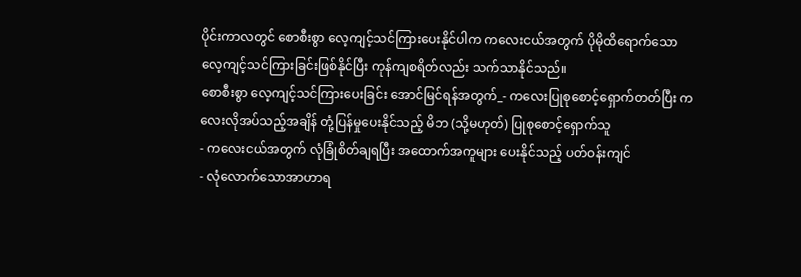ပိုင်းကာလတွင် စောစီးစွာ လေ့ကျင့်သင်ကြားပေးနိုင်ပါက ကလေးငယ်အတွက် ပိုမိုထိရောက်သော လေ့ကျင့်သင်ကြားခြင်းဖြစ်နိုင်ပြီး ကုန်ကျစရိတ်လည်း သက်သာနိုင်သည်။
စောစီးစွာ လေ့ကျင့်သင်ကြားပေးခြင်း အောင်မြင်ရန်အတွက်_- ကလေးပြုစုစောင့်ရှောက်တတ်ပြီး ကလေးလိုအပ်သည့်အချိန် တုံ့ပြန်မှုပေးနိုင်သည့် မိဘ (သို့မဟုတ်) ပြုစုစောင့်ရှောက်သူ
- ကလေးငယ်အတွက် လုံခြုံစိတ်ချရပြီး အထောက်အကူများ ပေးနိုင်သည့် ပတ်ဝန်းကျင်
- လုံလောက်သောအာဟာရ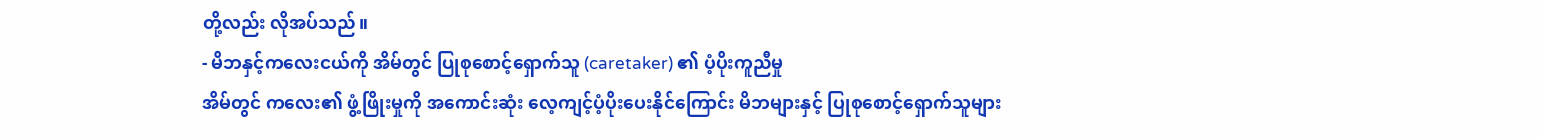တို့လည်း လိုအပ်သည်။
- မိဘနှင့်ကလေးငယ်ကို အိမ်တွင် ပြုစုစောင့်ရှောက်သူ (caretaker) ၏ ပံ့ပိုးကူညီမှု
အိမ်တွင် ကလေး၏ ဖွံ့ဖြိုးမှုကို အကောင်းဆုံး လေ့ကျင့်ပံ့ပိုးပေးနိုင်ကြောင်း မိဘများနှင့် ပြုစုစောင့်ရှောက်သူများ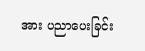အား ပညာပေးခြင်း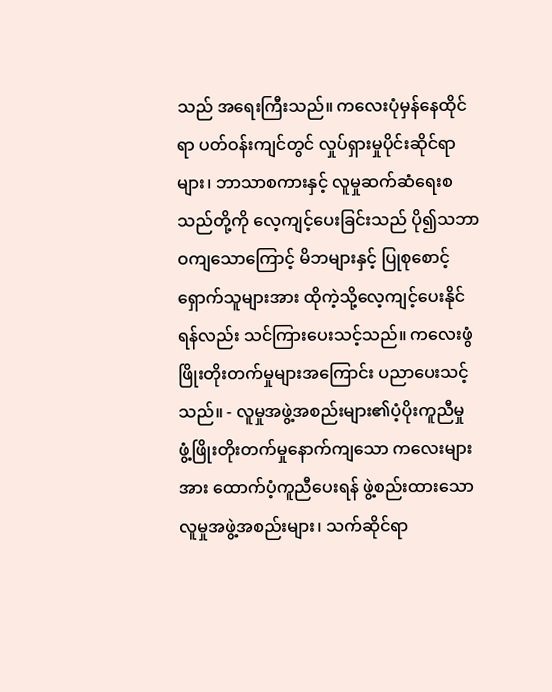သည် အရေးကြီးသည်။ ကလေးပုံမှန်နေထိုင်ရာ ပတ်ဝန်းကျင်တွင် လှုပ်ရှားမှုပိုင်းဆိုင်ရာများ၊ ဘာသာစကားနှင့် လူမှုဆက်ဆံရေးစသည်တို့ကို လေ့ကျင့်ပေးခြင်းသည် ပို၍သဘာဝကျသောကြောင့် မိဘများနှင့် ပြုစုစောင့်ရှောက်သူများအား ထိုကဲ့သို့လေ့ကျင့်ပေးနိုင်ရန်လည်း သင်ကြားပေးသင့်သည်။ ကလေးဖွံဖြိုးတိုးတက်မှုများအကြောင်း ပညာပေးသင့်သည်။ - လူမှုအဖွဲ့အစည်းများ၏ပံ့ပိုးကူညီမှု
ဖွံ့ဖြိုးတိုးတက်မှုနောက်ကျသော ကလေးများအား ထောက်ပံ့ကူညီပေးရန် ဖွဲ့စည်းထားသော လူမှုအဖွဲ့အစည်းများ၊ သက်ဆိုင်ရာ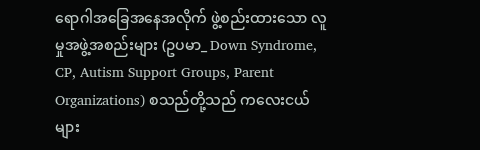ရောဂါအခြေအနေအလိုက် ဖွဲ့စည်းထားသော လူမှုအဖွဲ့အစည်းများ (ဥပမာ_ Down Syndrome, CP, Autism Support Groups, Parent Organizations) စသည်တို့သည် ကလေးငယ်များ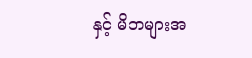နှင့် မိဘများအ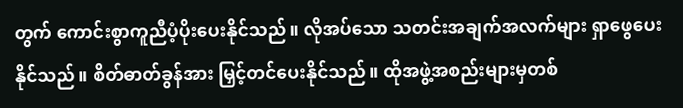တွက် ကောင်းစွာကူညီပံ့ပိုးပေးနိုင်သည်။ လိုအပ်သော သတင်းအချက်အလက်များ ရှာဖွေပေးနိုင်သည်။ စိတ်ဓာတ်ခွန်အား မြှင့်တင်ပေးနိုင်သည်။ ထိုအဖွဲ့အစည်းများမှတစ်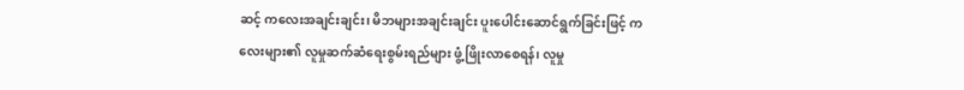ဆင့် ကလေးအချင်းချင်း၊ မိဘများအချင်းချင်း ပူးပေါင်းဆောင်ရွက်ခြင်းဖြင့် ကလေးများ၏ လူမှုဆက်ဆံရေးစွမ်းရည်များ ဖွံ့ဖြိုးလာစေရန်၊ လူမှု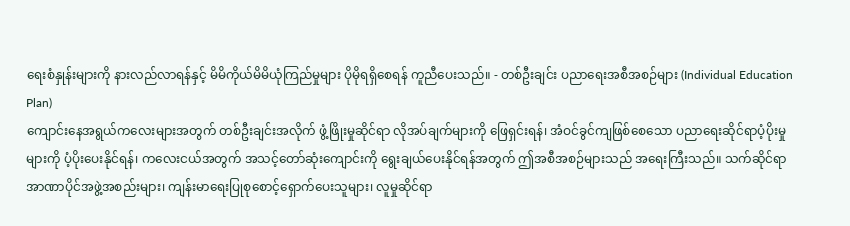ရေးစံနှုန်းများကို နားလည်လာရန်နှင့် မိမိကိုယ်မိမိယုံကြည်မှုများ ပိုမိုရရှိစေရန် ကူညီပေးသည်။ - တစ်ဦးချင်း ပညာရေးအစီအစဉ်များ (Individual Education Plan)
ကျောင်းနေအရွယ်ကလေးများအတွက် တစ်ဦးချင်းအလိုက် ဖွံ့ဖြိုးမှုဆိုင်ရာ လိုအပ်ချက်များကို ဖြေရှင်းရန်၊ အံဝင်ခွင်ကျဖြစ်စေသော ပညာရေးဆိုင်ရာပံ့ပိုးမှုများကို ပံ့ပိုးပေးနိုင်ရန်၊ ကလေးငယ်အတွက် အသင့်တော်ဆုံးကျောင်းကို ရွေးချယ်ပေးနိုင်ရန်အတွက် ဤအစီအစဉ်များသည် အရေးကြီးသည်။ သက်ဆိုင်ရာ အာဏာပိုင်အဖွဲ့အစည်းများ၊ ကျန်းမာရေးပြုစုစောင့်ရှောက်ပေးသူများ၊ လူမှုဆိုင်ရာ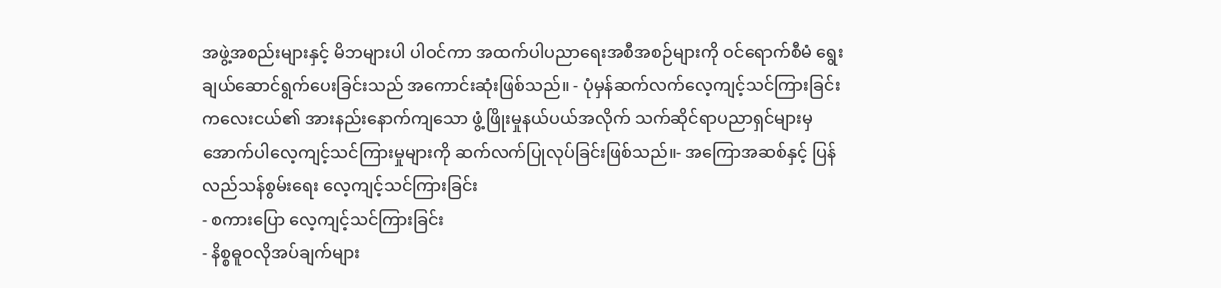အဖွဲ့အစည်းများနှင့် မိဘများပါ ပါဝင်ကာ အထက်ပါပညာရေးအစီအစဉ်များကို ဝင်ရောက်စီမံ ရွေးချယ်ဆောင်ရွက်ပေးခြင်းသည် အကောင်းဆုံးဖြစ်သည်။ - ပုံမှန်ဆက်လက်လေ့ကျင့်သင်ကြားခြင်း
ကလေးငယ်၏ အားနည်းနောက်ကျသော ဖွံ့ဖြိုးမှုနယ်ပယ်အလိုက် သက်ဆိုင်ရာပညာရှင်များမှ အောက်ပါလေ့ကျင့်သင်ကြားမှုများကို ဆက်လက်ပြုလုပ်ခြင်းဖြစ်သည်။- အကြောအဆစ်နှင့် ပြန်လည်သန်စွမ်းရေး လေ့ကျင့်သင်ကြားခြင်း
- စကားပြော လေ့ကျင့်သင်ကြားခြင်း
- နိစ္စဓူဝလိုအပ်ချက်များ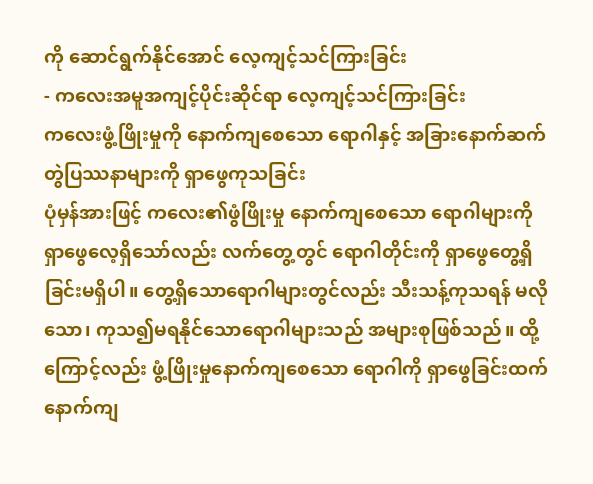ကို ဆောင်ရွက်နိုင်အောင် လေ့ကျင့်သင်ကြားခြင်း
- ကလေးအမူအကျင့်ပိုင်းဆိုင်ရာ လေ့ကျင့်သင်ကြားခြင်း
ကလေးဖွံ့ဖြိုးမှုကို နောက်ကျစေသော ရောဂါနှင့် အခြားနောက်ဆက်တွဲပြဿနာများကို ရှာဖွေကုသခြင်း
ပုံမှန်အားဖြင့် ကလေး၏ဖွံဖြိုးမှု နောက်ကျစေသော ရောဂါများကို ရှာဖွေလေ့ရှိသော်လည်း လက်တွေ့တွင် ရောဂါတိုင်းကို ရှာဖွေတွေ့ရှိခြင်းမရှိပါ။ တွေ့ရှိသောရောဂါများတွင်လည်း သီးသန့်ကုသရန် မလိုသော၊ ကုသ၍မရနိုင်သောရောဂါများသည် အများစုဖြစ်သည်။ ထို့ကြောင့်လည်း ဖွံ့ဖြိုးမှုနောက်ကျစေသော ရောဂါကို ရှာဖွေခြင်းထက် နောက်ကျ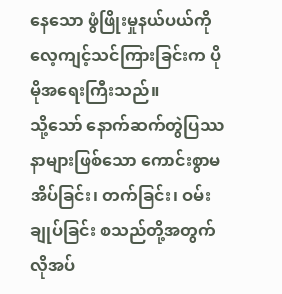နေသော ဖွံဖြိုးမှုနယ်ပယ်ကို လေ့ကျင့်သင်ကြားခြင်းက ပိုမိုအရေးကြီးသည်။
သို့သော် နောက်ဆက်တွဲပြဿနာများဖြစ်သော ကောင်းစွာမအိပ်ခြင်း၊ တက်ခြင်း၊ ဝမ်းချုပ်ခြင်း စသည်တို့အတွက် လိုအပ်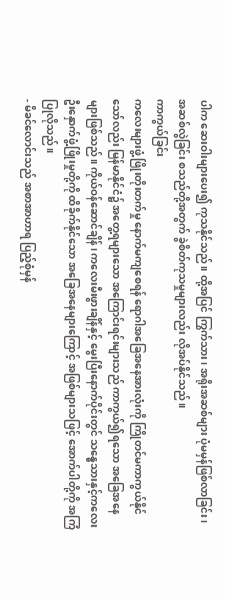ပါက ဆေးဝါးများပေး၍ ကုသနိုင်သည်။ ထို့အပြင် ကြွက်သား၊ အရိုးအဆစ်များ ပုံမမှန်ဖြစ်လာခြင်း၊ အဆစ်လွဲခြင်း စသည်တို့အတွက် ခွဲစိတ်ကုသမှုများလည်း လိုအပ်နိုင်သည်။
ကာကွယ်ခြင်း
ကလေးများဖွံ့ဖြိုးတိုးတက်မှု နောက်မကျစေရန် ရောဂါအခြေအနေအားလုံးကို ကြိုတင်မကာကွယ်နိုင်သော်လည်း မြန်မာနိုင်ငံ၌ အတွေ့ရများသော အကြောင်းရင်းများသည် ကာကွယ်၍ရသော အခြေအနေများဖြစ်သည်။ ကိုယ်ဝန်ဆောင်ချိန်၊ ကလေးမီးဖွားချိန်နှင့် မွေးပြီးနောက်ပိုင်းတွင် သန္ဓေသားနှင့်ကလေး ဦးနှောက်ဖွံ့ဖြိုးမှုတို့ကို ထိခိုက်နိုင်သော အခြေအနေများကြောင့် အဖြစ်များသဖြင့် အောက်ပါတို့ကို အကြံပြုလိုသည်။
- မိခင်လောင်းသည် အစာအာဟာရ ပြည့်စုံမှန်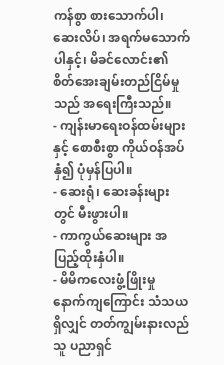ကန်စွာ စားသောက်ပါ၊ ဆေးလိပ်၊ အရက်မသောက်ပါနှင့်၊ မိခင်လောင်း၏ စိတ်အေးချမ်းတည်ငြိမ်မှုသည် အရေးကြီးသည်။
- ကျန်းမာရေးဝန်ထမ်းများနှင့် စောစီးစွာ ကိုယ်ဝန်အပ်နှံ၍ ပုံမှန်ပြပါ။
- ဆေးရုံ၊ ဆေးခန်းများတွင် မီးဖွားပါ။
- ကာကွယ်ဆေးများ အပြည့်ထိုးနှံပါ။
- မိမိကလေးဖွံ့ဖြိုးမှု နောက်ကျကြောင်း သံသယရှိလျှင် တတ်ကျွမ်းနားလည်သူ ပညာရှင်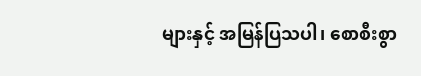များနှင့် အမြန်ပြသပါ၊ စောစီးစွာ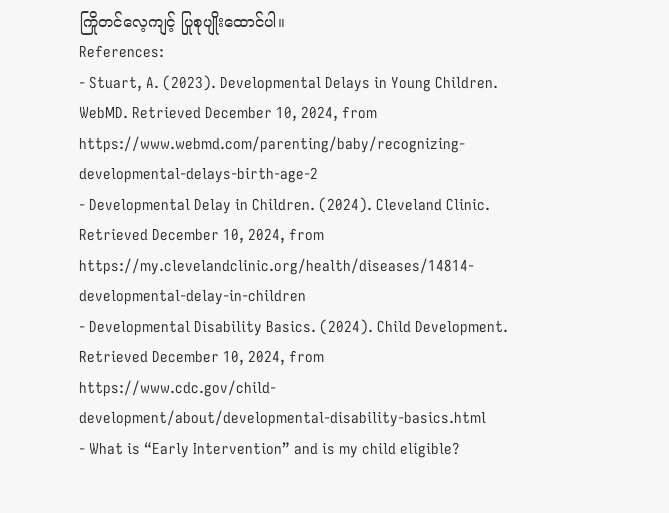ကြိုတင်လေ့ကျင့် ပြုစုပျိုးထောင်ပါ။
References:
- Stuart, A. (2023). Developmental Delays in Young Children. WebMD. Retrieved December 10, 2024, from https://www.webmd.com/parenting/baby/recognizing-developmental-delays-birth-age-2
- Developmental Delay in Children. (2024). Cleveland Clinic. Retrieved December 10, 2024, from https://my.clevelandclinic.org/health/diseases/14814-developmental-delay-in-children
- Developmental Disability Basics. (2024). Child Development. Retrieved December 10, 2024, from https://www.cdc.gov/child-development/about/developmental-disability-basics.html
- What is “Early Intervention” and is my child eligible?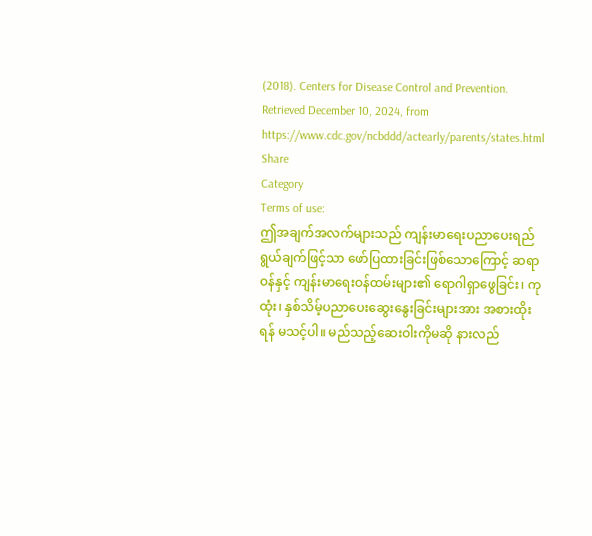(2018). Centers for Disease Control and Prevention. Retrieved December 10, 2024, from https://www.cdc.gov/ncbddd/actearly/parents/states.html
Share
Category
Terms of use:
ဤအချက်အလက်များသည် ကျန်းမာရေးပညာပေးရည်ရွယ်ချက်ဖြင့်သာ ဖော်ပြထားခြင်းဖြစ်သောကြောင့် ဆရာဝန်နှင့် ကျန်းမာရေးဝန်ထမ်းများ၏ ရောဂါရှာဖွေခြင်း၊ ကုထုံး၊ နှစ်သိမ့်ပညာပေးဆွေးနွေးခြင်းများအား အစားထိုးရန် မသင့်ပါ။ မည်သည့်ဆေးဝါးကိုမဆို နားလည်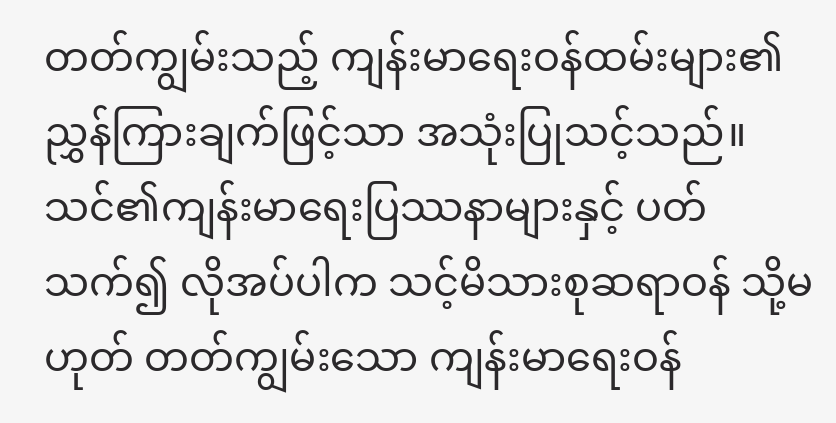တတ်ကျွမ်းသည့် ကျန်းမာရေးဝန်ထမ်းများ၏ ညွှန်ကြားချက်ဖြင့်သာ အသုံးပြုသင့်သည်။
သင်၏ကျန်းမာရေးပြဿနာများနှင့် ပတ်သက်၍ လိုအပ်ပါက သင့်မိသားစုဆရာဝန် သို့မဟုတ် တတ်ကျွမ်းသော ကျန်းမာရေးဝန်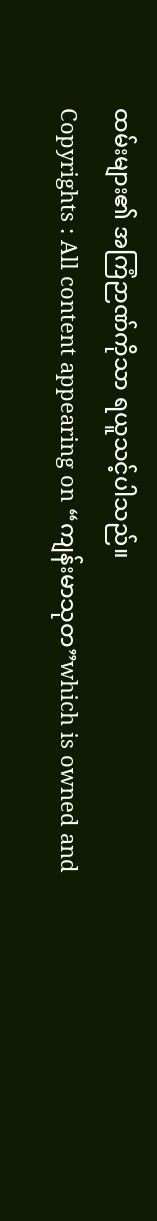ထမ်းများ၏ အကြံဉာဏ်ကိုသာ ရယူသင့်ပါသည်။
Copyrights : All content appearing on “ကျန်းမာသုတ”which is owned and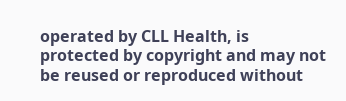operated by CLL Health, is protected by copyright and may not be reused or reproduced without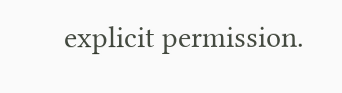explicit permission.